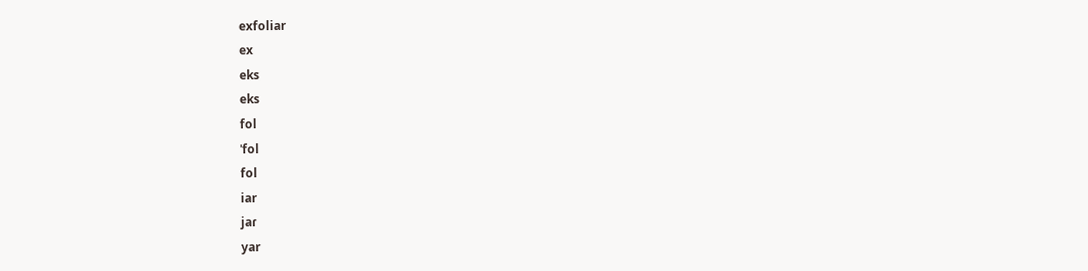exfoliar
ex
eks
eks
fol
ˈfol
fol
iar
jaɾ
yar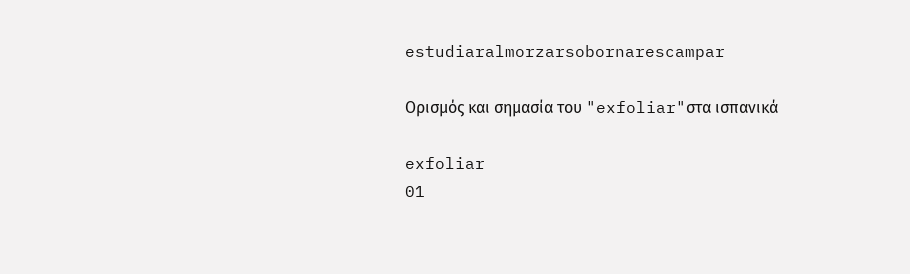estudiaralmorzarsobornarescampar

Ορισμός και σημασία του "exfoliar"στα ισπανικά

exfoliar
01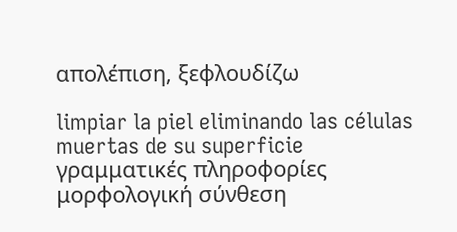απολέπιση, ξεφλουδίζω

limpiar la piel eliminando las células muertas de su superficie
γραμματικές πληροφορίες
μορφολογική σύνθεση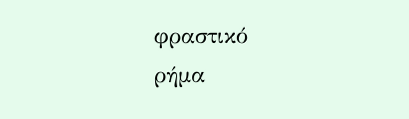φραστικό
ρήμα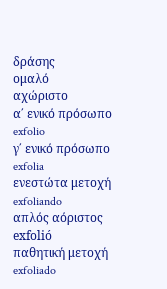δράσης
ομαλό
αχώριστο
α΄ ενικό πρόσωπο
exfolio
γ΄ ενικό πρόσωπο
exfolia
ενεστώτα μετοχή
exfoliando
απλός αόριστος
exfolió
παθητική μετοχή
exfoliado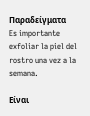Παραδείγματα
Es importante exfoliar la piel del rostro una vez a la semana.

Είναι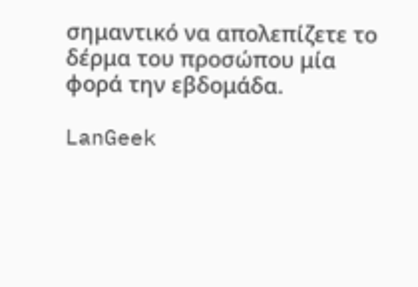σημαντικό να απολεπίζετε το δέρμα του προσώπου μία φορά την εβδομάδα.

LanGeek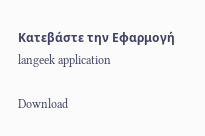Κατεβάστε την Εφαρμογή
langeek application

Download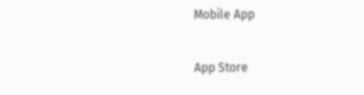Mobile App

App Store